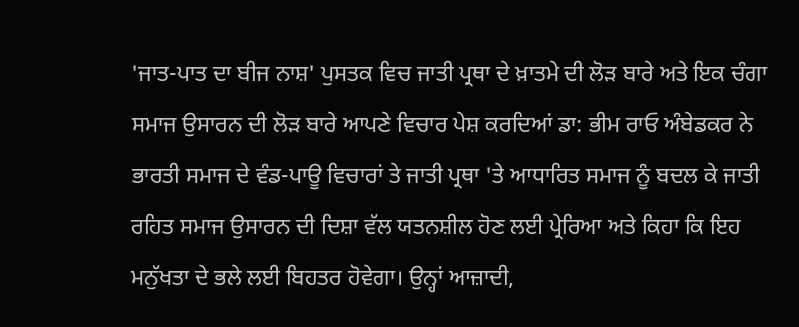'ਜਾਤ-ਪਾਤ ਦਾ ਬੀਜ ਨਾਸ਼' ਪੁਸਤਕ ਵਿਚ ਜਾਤੀ ਪ੍ਰਥਾ ਦੇ ਖ਼ਾਤਮੇ ਦੀ ਲੋੜ ਬਾਰੇ ਅਤੇ ਇਕ ਚੰਗਾ ਸਮਾਜ ਉਸਾਰਨ ਦੀ ਲੋੜ ਬਾਰੇ ਆਪਣੇ ਵਿਚਾਰ ਪੇਸ਼ ਕਰਦਿਆਂ ਡਾ: ਭੀਮ ਰਾਓ ਅੰਬੇਡਕਰ ਨੇ ਭਾਰਤੀ ਸਮਾਜ ਦੇ ਵੰਡ-ਪਾਊ ਵਿਚਾਰਾਂ ਤੇ ਜਾਤੀ ਪ੍ਰਥਾ 'ਤੇ ਆਧਾਰਿਤ ਸਮਾਜ ਨੂੰ ਬਦਲ ਕੇ ਜਾਤੀ ਰਹਿਤ ਸਮਾਜ ਉਸਾਰਨ ਦੀ ਦਿਸ਼ਾ ਵੱਲ ਯਤਨਸ਼ੀਲ ਹੋਣ ਲਈ ਪ੍ਰੇਰਿਆ ਅਤੇ ਕਿਹਾ ਕਿ ਇਹ ਮਨੁੱਖਤਾ ਦੇ ਭਲੇ ਲਈ ਬਿਹਤਰ ਹੋਵੇਗਾ। ਉਨ੍ਹਾਂ ਆਜ਼ਾਦੀ,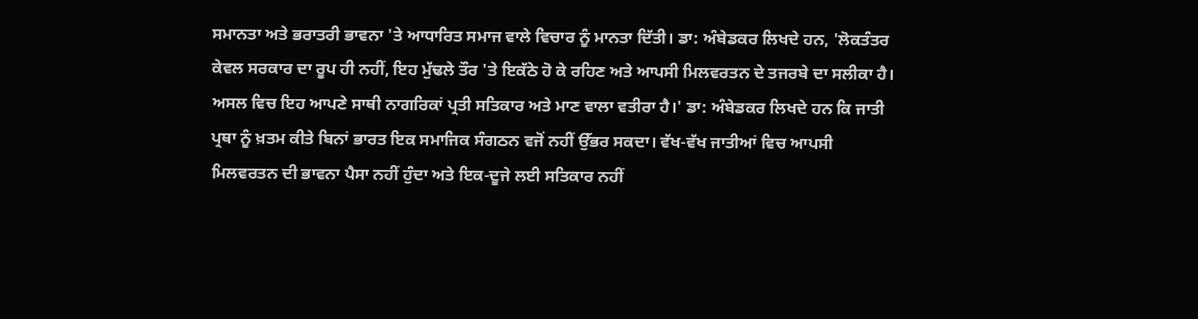ਸਮਾਨਤਾ ਅਤੇ ਭਰਾਤਰੀ ਭਾਵਨਾ 'ਤੇ ਆਧਾਰਿਤ ਸਮਾਜ ਵਾਲੇ ਵਿਚਾਰ ਨੂੰ ਮਾਨਤਾ ਦਿੱਤੀ। ਡਾ: ਅੰਬੇਡਕਰ ਲਿਖਦੇ ਹਨ, 'ਲੋਕਤੰਤਰ ਕੇਵਲ ਸਰਕਾਰ ਦਾ ਰੂਪ ਹੀ ਨਹੀਂ, ਇਹ ਮੁੱਢਲੇ ਤੌਰ 'ਤੇ ਇਕੱਠੇ ਹੋ ਕੇ ਰਹਿਣ ਅਤੇ ਆਪਸੀ ਮਿਲਵਰਤਨ ਦੇ ਤਜਰਬੇ ਦਾ ਸਲੀਕਾ ਹੈ। ਅਸਲ ਵਿਚ ਇਹ ਆਪਣੇ ਸਾਥੀ ਨਾਗਰਿਕਾਂ ਪ੍ਰਤੀ ਸਤਿਕਾਰ ਅਤੇ ਮਾਣ ਵਾਲਾ ਵਤੀਰਾ ਹੈ।' ਡਾ: ਅੰਬੇਡਕਰ ਲਿਖਦੇ ਹਨ ਕਿ ਜਾਤੀ ਪ੍ਰਥਾ ਨੂੰ ਖ਼ਤਮ ਕੀਤੇ ਬਿਨਾਂ ਭਾਰਤ ਇਕ ਸਮਾਜਿਕ ਸੰਗਠਨ ਵਜੋਂ ਨਹੀਂ ਉੱਭਰ ਸਕਦਾ। ਵੱਖ-ਵੱਖ ਜਾਤੀਆਂ ਵਿਚ ਆਪਸੀ ਮਿਲਵਰਤਨ ਦੀ ਭਾਵਨਾ ਪੈਸਾ ਨਹੀਂ ਹੁੰਦਾ ਅਤੇ ਇਕ-ਦੂਜੇ ਲਈ ਸਤਿਕਾਰ ਨਹੀਂ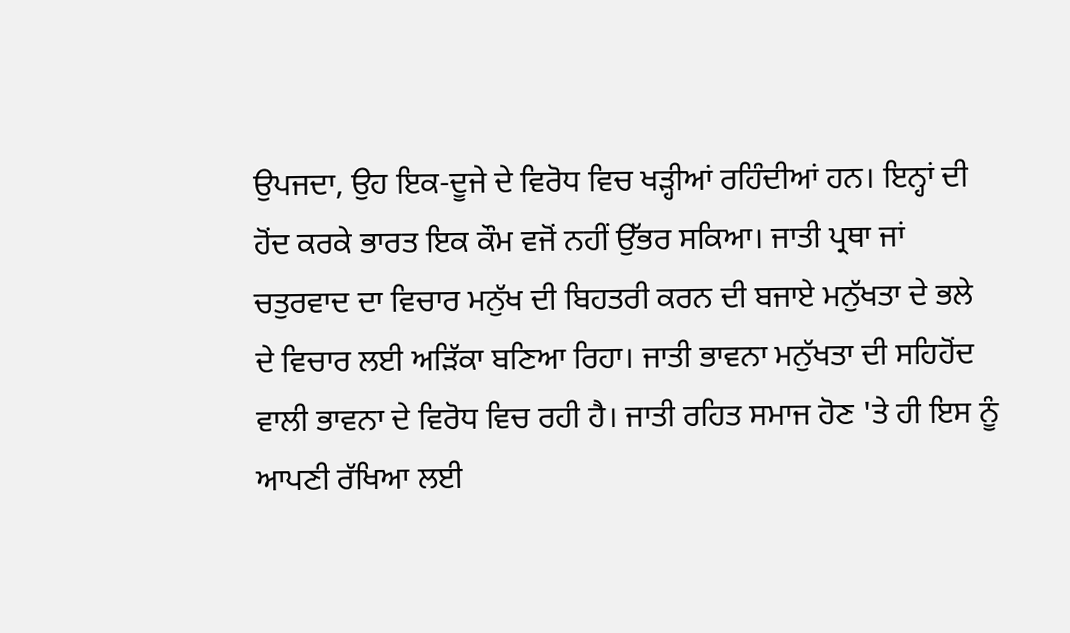ਉਪਜਦਾ, ਉਹ ਇਕ-ਦੂਜੇ ਦੇ ਵਿਰੋਧ ਵਿਚ ਖੜ੍ਹੀਆਂ ਰਹਿੰਦੀਆਂ ਹਨ। ਇਨ੍ਹਾਂ ਦੀ ਹੋਂਦ ਕਰਕੇ ਭਾਰਤ ਇਕ ਕੌਮ ਵਜੋਂ ਨਹੀਂ ਉੱਭਰ ਸਕਿਆ। ਜਾਤੀ ਪ੍ਰਥਾ ਜਾਂ ਚਤੁਰਵਾਦ ਦਾ ਵਿਚਾਰ ਮਨੁੱਖ ਦੀ ਬਿਹਤਰੀ ਕਰਨ ਦੀ ਬਜਾਏ ਮਨੁੱਖਤਾ ਦੇ ਭਲੇ ਦੇ ਵਿਚਾਰ ਲਈ ਅੜਿੱਕਾ ਬਣਿਆ ਰਿਹਾ। ਜਾਤੀ ਭਾਵਨਾ ਮਨੁੱਖਤਾ ਦੀ ਸਹਿਹੋਂਦ ਵਾਲੀ ਭਾਵਨਾ ਦੇ ਵਿਰੋਧ ਵਿਚ ਰਹੀ ਹੈ। ਜਾਤੀ ਰਹਿਤ ਸਮਾਜ ਹੋਣ 'ਤੇ ਹੀ ਇਸ ਨੂੰ ਆਪਣੀ ਰੱਖਿਆ ਲਈ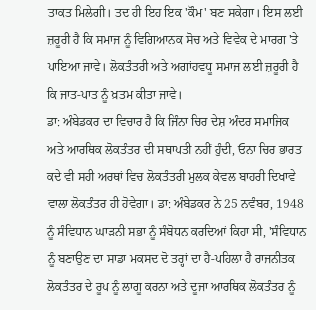ਤਾਕਤ ਮਿਲੇਗੀ। ਤਦ ਹੀ ਇਹ ਇਕ 'ਕੌਮ' ਬਣ ਸਕੇਗਾ। ਇਸ ਲਈ ਜ਼ਰੂਰੀ ਹੈ ਕਿ ਸਮਾਜ ਨੂੰ ਵਿਗਿਆਨਕ ਸੋਚ ਅਤੇ ਵਿਵੇਕ ਦੇ ਮਾਰਗ 'ਤੇ ਪਾਇਆ ਜਾਵੇ। ਲੋਕਤੰਤਰੀ ਅਤੇ ਅਗਾਂਹਵਧੂ ਸਮਾਜ ਲਈ ਜ਼ਰੂਰੀ ਹੈ ਕਿ ਜਾਤ-ਪਾਤ ਨੂੰ ਖ਼ਤਮ ਕੀਤਾ ਜਾਵੇ।
ਡਾ: ਅੰਬੇਡਕਰ ਦਾ ਵਿਚਾਰ ਹੈ ਕਿ ਜਿੰਨਾ ਚਿਰ ਦੇਸ਼ ਅੰਦਰ ਸਮਾਜਿਕ ਅਤੇ ਆਰਥਿਕ ਲੋਕਤੰਤਰ ਦੀ ਸਥਾਪਤੀ ਨਹੀਂ ਹੁੰਦੀ, ਓਨਾ ਚਿਰ ਭਾਰਤ ਕਦੇ ਵੀ ਸਹੀ ਅਰਥਾਂ ਵਿਚ ਲੋਕਤੰਤਰੀ ਮੁਲਕ ਕੇਵਲ ਬਾਹਰੀ ਦਿਖਾਵੇ ਵਾਲਾ ਲੋਕਤੰਤਰ ਹੀ ਹੋਵੇਗਾ। ਡਾ: ਅੰਬੇਡਕਰ ਨੇ 25 ਨਵੰਬਰ, 1948 ਨੂੰ ਸੰਵਿਧਾਨ ਘਾੜਨੀ ਸਭਾ ਨੂੰ ਸੰਬੋਧਨ ਕਰਦਿਆਂ ਕਿਹਾ ਸੀ, 'ਸੰਵਿਧਾਨ ਨੂੰ ਬਣਾਉਣ ਦਾ ਸਾਡਾ ਮਕਸਦ ਦੋ ਤਰ੍ਹਾਂ ਦਾ ਹੈ-ਪਹਿਲਾ ਹੈ ਰਾਜਨੀਤਕ ਲੋਕਤੰਤਰ ਦੇ ਰੂਪ ਨੂੰ ਲਾਗੂ ਕਰਨਾ ਅਤੇ ਦੂਜਾ ਆਰਥਿਕ ਲੋਕਤੰਤਰ ਨੂੰ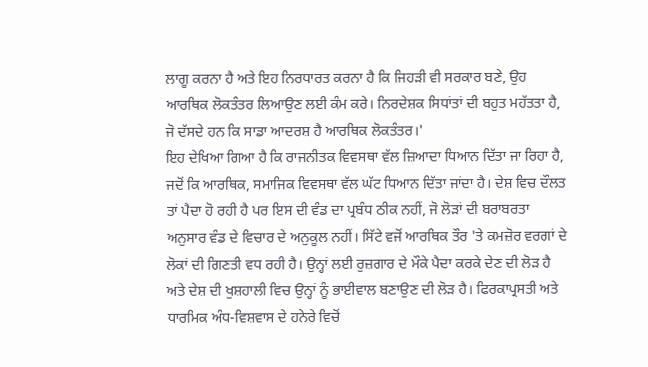ਲਾਗੂ ਕਰਨਾ ਹੈ ਅਤੇ ਇਹ ਨਿਰਧਾਰਤ ਕਰਨਾ ਹੈ ਕਿ ਜਿਹੜੀ ਵੀ ਸਰਕਾਰ ਬਣੇ, ਉਹ ਆਰਥਿਕ ਲੋਕਤੰਤਰ ਲਿਆਉਣ ਲਈ ਕੰਮ ਕਰੇ। ਨਿਰਦੇਸ਼ਕ ਸਿਧਾਂਤਾਂ ਦੀ ਬਹੁਤ ਮਹੱਤਤਾ ਹੈ, ਜੋ ਦੱਸਦੇ ਹਨ ਕਿ ਸਾਡਾ ਆਦਰਸ਼ ਹੈ ਆਰਥਿਕ ਲੋਕਤੰਤਰ।'
ਇਹ ਦੇਖਿਆ ਗਿਆ ਹੈ ਕਿ ਰਾਜਨੀਤਕ ਵਿਵਸਥਾ ਵੱਲ ਜ਼ਿਆਦਾ ਧਿਆਨ ਦਿੱਤਾ ਜਾ ਰਿਹਾ ਹੈ, ਜਦੋਂ ਕਿ ਆਰਥਿਕ, ਸਮਾਜਿਕ ਵਿਵਸਥਾ ਵੱਲ ਘੱਟ ਧਿਆਨ ਦਿੱਤਾ ਜਾਂਦਾ ਹੈ। ਦੇਸ਼ ਵਿਚ ਦੌਲਤ ਤਾਂ ਪੈਦਾ ਹੋ ਰਹੀ ਹੈ ਪਰ ਇਸ ਦੀ ਵੰਡ ਦਾ ਪ੍ਰਬੰਧ ਠੀਕ ਨਹੀਂ, ਜੋ ਲੋੜਾਂ ਦੀ ਬਰਾਬਰਤਾ ਅਨੁਸਾਰ ਵੰਡ ਦੇ ਵਿਚਾਰ ਦੇ ਅਨੁਕੂਲ ਨਹੀਂ। ਸਿੱਟੇ ਵਜੋਂ ਆਰਥਿਕ ਤੌਰ 'ਤੇ ਕਮਜ਼ੋਰ ਵਰਗਾਂ ਦੇ ਲੋਕਾਂ ਦੀ ਗਿਣਤੀ ਵਧ ਰਹੀ ਹੈ। ਉਨ੍ਹਾਂ ਲਈ ਰੁਜ਼ਗਾਰ ਦੇ ਮੌਕੇ ਪੈਦਾ ਕਰਕੇ ਦੇਣ ਦੀ ਲੋੜ ਹੈ ਅਤੇ ਦੇਸ਼ ਦੀ ਖੁਸ਼ਹਾਲੀ ਵਿਚ ਉਨ੍ਹਾਂ ਨੂੰ ਭਾਈਵਾਲ ਬਣਾਉਣ ਦੀ ਲੋੜ ਹੈ। ਫਿਰਕਾਪ੍ਰਸਤੀ ਅਤੇ ਧਾਰਮਿਕ ਅੰਧ-ਵਿਸ਼ਵਾਸ ਦੇ ਹਨੇਰੇ ਵਿਚੋਂ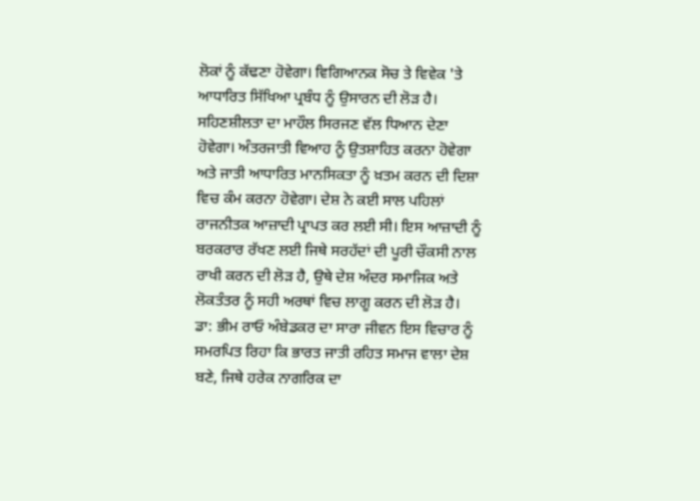ਲੋਕਾਂ ਨੂੰ ਕੱਢਣਾ ਹੋਵੇਗਾ। ਵਿਗਿਆਨਕ ਸੋਚ ਤੇ ਵਿਵੇਕ 'ਤੇ ਆਧਾਰਿਤ ਸਿੱਖਿਆ ਪ੍ਰਬੰਧ ਨੂੰ ਉਸਾਰਨ ਦੀ ਲੋੜ ਹੈ। ਸਹਿਣਸ਼ੀਲਤਾ ਦਾ ਮਾਹੌਲ ਸਿਰਜਣ ਵੱਲ ਧਿਆਨ ਦੇਣਾ ਹੋਵੇਗਾ। ਅੰਤਰਜਾਤੀ ਵਿਆਹ ਨੂੰ ਉਤਸ਼ਾਹਿਤ ਕਰਨਾ ਹੋਵੇਗਾ ਅਤੇ ਜਾਤੀ ਆਧਾਰਿਤ ਮਾਨਸਿਕਤਾ ਨੂੰ ਖ਼ਤਮ ਕਰਨ ਦੀ ਦਿਸ਼ਾ ਵਿਚ ਕੰਮ ਕਰਨਾ ਹੋਵੇਗਾ। ਦੇਸ਼ ਨੇ ਕਈ ਸਾਲ ਪਹਿਲਾਂ ਰਾਜਨੀਤਕ ਆਜ਼ਾਦੀ ਪ੍ਰਾਪਤ ਕਰ ਲਈ ਸੀ। ਇਸ ਆਜ਼ਾਦੀ ਨੂੰ ਬਰਕਰਾਰ ਰੱਖਣ ਲਈ ਜਿਥੇ ਸਰਹੱਦਾਂ ਦੀ ਪੂਰੀ ਚੌਕਸੀ ਨਾਲ ਰਾਖੀ ਕਰਨ ਦੀ ਲੋੜ ਹੈ, ਉਥੇ ਦੇਸ਼ ਅੰਦਰ ਸਮਾਜਿਕ ਅਤੇ ਲੋਕਤੰਤਰ ਨੂੰ ਸਹੀ ਅਰਥਾਂ ਵਿਚ ਲਾਗੂ ਕਰਨ ਦੀ ਲੋੜ ਹੈ। ਡਾ: ਭੀਮ ਰਾਓ ਅੰਬੇਡਕਰ ਦਾ ਸਾਰਾ ਜੀਵਨ ਇਸ ਵਿਚਾਰ ਨੂੰ ਸਮਰਪਿਤ ਰਿਹਾ ਕਿ ਭਾਰਤ ਜਾਤੀ ਰਹਿਤ ਸਮਾਜ ਵਾਲਾ ਦੇਸ਼ ਬਣੇ, ਜਿਥੇ ਹਰੇਕ ਨਾਗਰਿਕ ਦਾ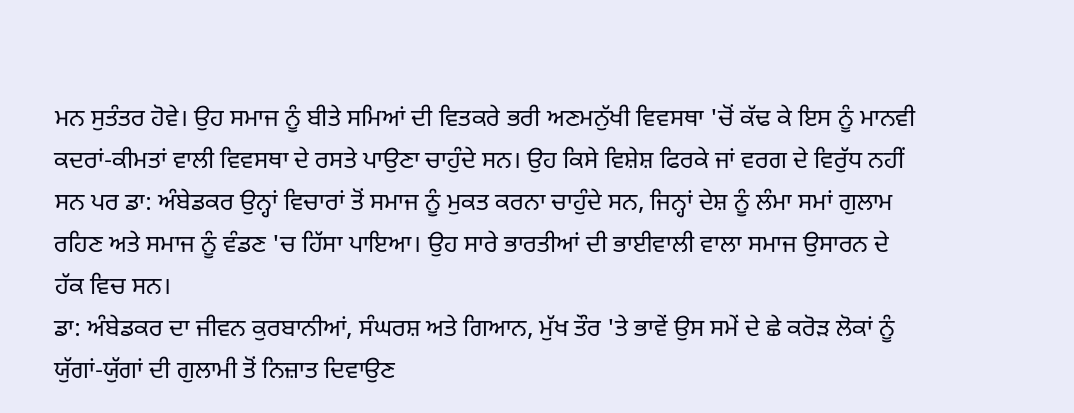ਮਨ ਸੁਤੰਤਰ ਹੋਵੇ। ਉਹ ਸਮਾਜ ਨੂੰ ਬੀਤੇ ਸਮਿਆਂ ਦੀ ਵਿਤਕਰੇ ਭਰੀ ਅਣਮਨੁੱਖੀ ਵਿਵਸਥਾ 'ਚੋਂ ਕੱਢ ਕੇ ਇਸ ਨੂੰ ਮਾਨਵੀ ਕਦਰਾਂ-ਕੀਮਤਾਂ ਵਾਲੀ ਵਿਵਸਥਾ ਦੇ ਰਸਤੇ ਪਾਉਣਾ ਚਾਹੁੰਦੇ ਸਨ। ਉਹ ਕਿਸੇ ਵਿਸ਼ੇਸ਼ ਫਿਰਕੇ ਜਾਂ ਵਰਗ ਦੇ ਵਿਰੁੱਧ ਨਹੀਂ ਸਨ ਪਰ ਡਾ: ਅੰਬੇਡਕਰ ਉਨ੍ਹਾਂ ਵਿਚਾਰਾਂ ਤੋਂ ਸਮਾਜ ਨੂੰ ਮੁਕਤ ਕਰਨਾ ਚਾਹੁੰਦੇ ਸਨ, ਜਿਨ੍ਹਾਂ ਦੇਸ਼ ਨੂੰ ਲੰਮਾ ਸਮਾਂ ਗੁਲਾਮ ਰਹਿਣ ਅਤੇ ਸਮਾਜ ਨੂੰ ਵੰਡਣ 'ਚ ਹਿੱਸਾ ਪਾਇਆ। ਉਹ ਸਾਰੇ ਭਾਰਤੀਆਂ ਦੀ ਭਾਈਵਾਲੀ ਵਾਲਾ ਸਮਾਜ ਉਸਾਰਨ ਦੇ ਹੱਕ ਵਿਚ ਸਨ।
ਡਾ: ਅੰਬੇਡਕਰ ਦਾ ਜੀਵਨ ਕੁਰਬਾਨੀਆਂ, ਸੰਘਰਸ਼ ਅਤੇ ਗਿਆਨ, ਮੁੱਖ ਤੌਰ 'ਤੇ ਭਾਵੇਂ ਉਸ ਸਮੇਂ ਦੇ ਛੇ ਕਰੋੜ ਲੋਕਾਂ ਨੂੰ ਯੁੱਗਾਂ-ਯੁੱਗਾਂ ਦੀ ਗੁਲਾਮੀ ਤੋਂ ਨਿਜ਼ਾਤ ਦਿਵਾਉਣ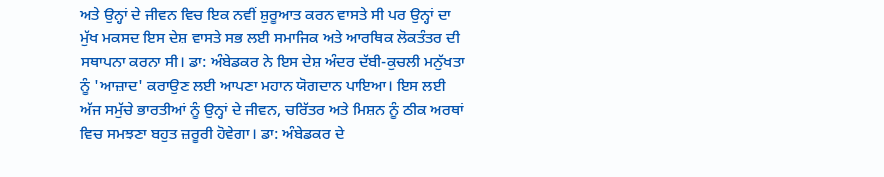ਅਤੇ ਉਨ੍ਹਾਂ ਦੇ ਜੀਵਨ ਵਿਚ ਇਕ ਨਵੀਂ ਸ਼ੁਰੂਆਤ ਕਰਨ ਵਾਸਤੇ ਸੀ ਪਰ ਉਨ੍ਹਾਂ ਦਾ ਮੁੱਖ ਮਕਸਦ ਇਸ ਦੇਸ਼ ਵਾਸਤੇ ਸਭ ਲਈ ਸਮਾਜਿਕ ਅਤੇ ਆਰਥਿਕ ਲੋਕਤੰਤਰ ਦੀ ਸਥਾਪਨਾ ਕਰਨਾ ਸੀ। ਡਾ: ਅੰਬੇਡਕਰ ਨੇ ਇਸ ਦੇਸ਼ ਅੰਦਰ ਦੱਬੀ-ਕੁਚਲੀ ਮਨੁੱਖਤਾ ਨੂੰ 'ਆਜ਼ਾਦ' ਕਰਾਉਣ ਲਈ ਆਪਣਾ ਮਹਾਨ ਯੋਗਦਾਨ ਪਾਇਆ। ਇਸ ਲਈ ਅੱਜ ਸਮੁੱਚੇ ਭਾਰਤੀਆਂ ਨੂੰ ਉਨ੍ਹਾਂ ਦੇ ਜੀਵਨ, ਚਰਿੱਤਰ ਅਤੇ ਮਿਸ਼ਨ ਨੂੰ ਠੀਕ ਅਰਥਾਂ ਵਿਚ ਸਮਝਣਾ ਬਹੁਤ ਜ਼ਰੂਰੀ ਹੋਵੇਗਾ। ਡਾ: ਅੰਬੇਡਕਰ ਦੇ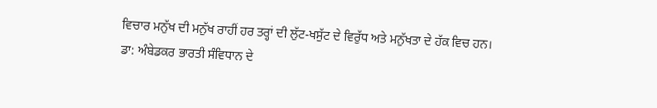ਵਿਚਾਰ ਮਨੁੱਖ ਦੀ ਮਨੁੱਖ ਰਾਹੀਂ ਹਰ ਤਰ੍ਹਾਂ ਦੀ ਲੁੱਟ-ਖਸੁੱਟ ਦੇ ਵਿਰੁੱਧ ਅਤੇ ਮਨੁੱਖਤਾ ਦੇ ਹੱਕ ਵਿਚ ਹਨ।
ਡਾ: ਅੰਬੇਡਕਰ ਭਾਰਤੀ ਸੰਵਿਧਾਨ ਦੇ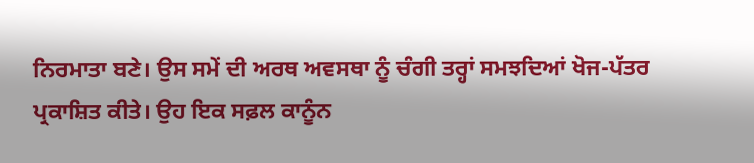ਨਿਰਮਾਤਾ ਬਣੇ। ਉਸ ਸਮੇਂ ਦੀ ਅਰਥ ਅਵਸਥਾ ਨੂੰ ਚੰਗੀ ਤਰ੍ਹਾਂ ਸਮਝਦਿਆਂ ਖੋਜ-ਪੱਤਰ ਪ੍ਰਕਾਸ਼ਿਤ ਕੀਤੇ। ਉਹ ਇਕ ਸਫ਼ਲ ਕਾਨੂੰਨ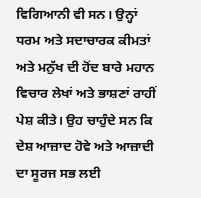ਵਿਗਿਆਨੀ ਵੀ ਸਨ। ਉਨ੍ਹਾਂ ਧਰਮ ਅਤੇ ਸਦਾਚਾਰਕ ਕੀਮਤਾਂ ਅਤੇ ਮਨੁੱਖ ਦੀ ਹੋਂਦ ਬਾਰੇ ਮਹਾਨ ਵਿਚਾਰ ਲੇਖਾਂ ਅਤੇ ਭਾਸ਼ਣਾਂ ਰਾਹੀਂ ਪੇਸ਼ ਕੀਤੇ। ਉਹ ਚਾਹੁੰਦੇ ਸਨ ਕਿ ਦੇਸ਼ ਆਜ਼ਾਦ ਹੋਵੇ ਅਤੇ ਆਜ਼ਾਦੀ ਦਾ ਸੂਰਜ ਸਭ ਲਈ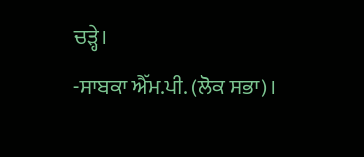ਚੜ੍ਹੇ।
-ਸਾਬਕਾ ਐੱਮ.ਪੀ. (ਲੋਕ ਸਭਾ)।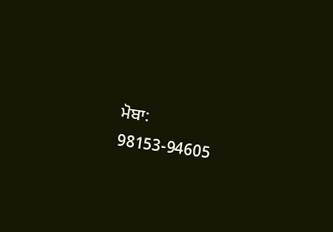ਮੋਬਾ: 98153-94605